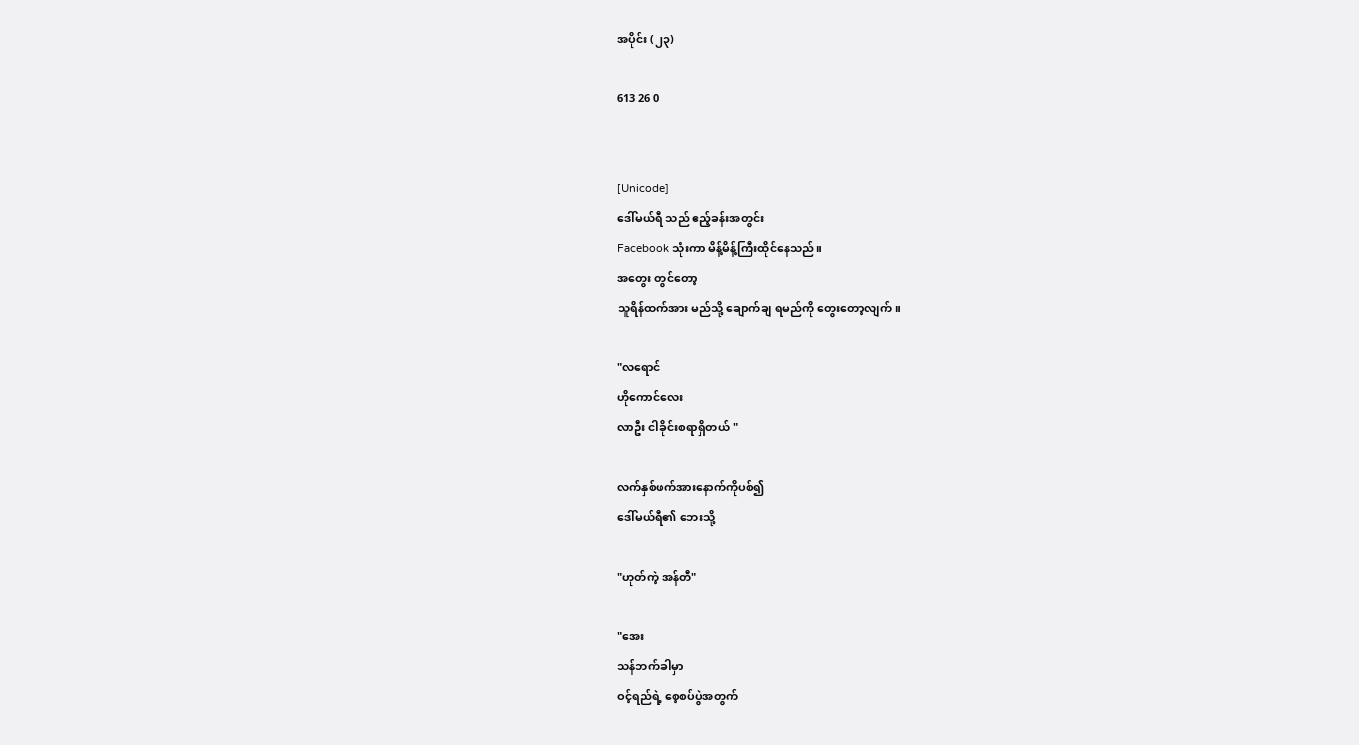အပိုင်း (၂၃)

613 26 0


[Unicode]
ဒေါ်မယ်ရီ သည် ဧည့်ခန်းအတွင်း
Facebook သုံးကာ မိန့်မိန့်ကြီးထိုင်နေသည်။
အတွေး တွင်တော့
သူရိန်ထက်အား မည်သို့ ချောက်ချ ရမည်ကို တွေးတော့လျက်။

"လရောင်
ဟိုကောင်လေး
လာဦး ငါခိုင်းစရာရှိတယ် "

လက်နှစ်ဖက်အားနောက်ကိုပစ်၍
ဒေါ်မယ်ရီ၏ ဘေးသို့

"ဟုတ်ကဲ့ အန်တီ"

"အေး
သန်ဘက်ခါမှာ
ဝင့်ရည်ရဲ့ စေ့စပ်ပွဲအတွက်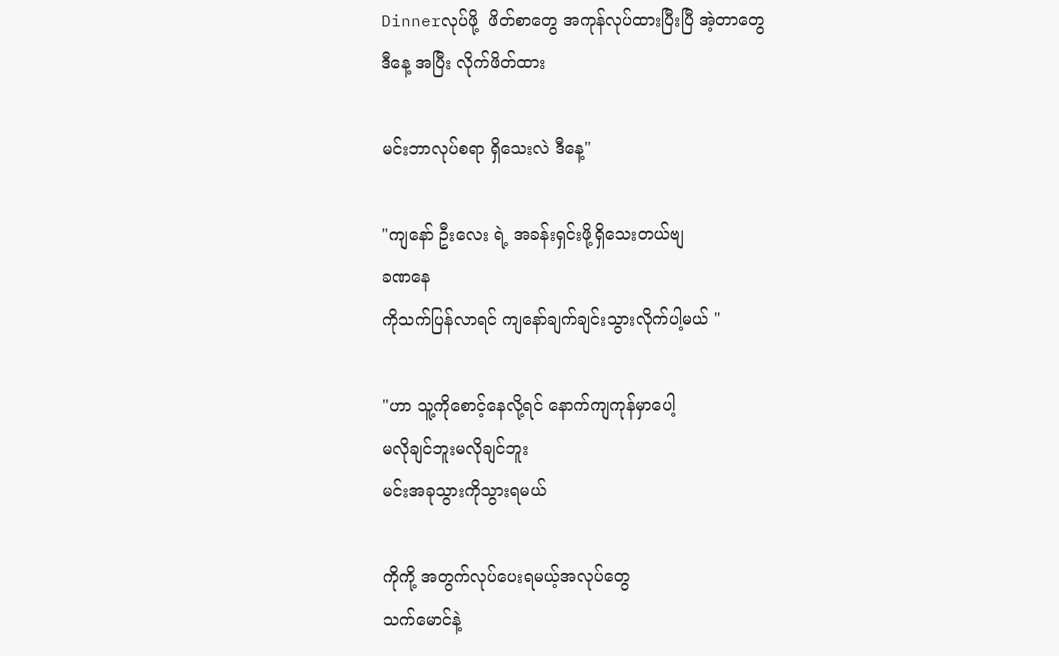Dinnerလုပ်ဖို့  ဖိတ်စာတွေ အကုန်လုပ်ထားပြီးပြီ အဲ့တာတွေ
ဒီနေ့ အပြီး လိုက်ဖိတ်ထား

မင်းဘာလုပ်စရာ ရှိသေးလဲ ဒီနေ့"

"ကျနော် ဦးလေး ရဲ့ အခန်းရှင်းဖို့ရှိသေးတယ်ဗျ
ခဏနေ
ကိုသက်ပြန်လာရင် ကျနော်ချက်ချင်းသွားလိုက်ပါ့မယ် "

"ဟာ သူ့ကိုစောင့်နေလို့ရင် နောက်ကျကုန်မှာပေါ့
မလိုချင်ဘူးမလိုချင်ဘူး
မင်းအခုသွားကိုသွားရမယ်

ကိုကို့ အတွက်လုပ်ပေးရမယ့်အလုပ်တွေ
သက်မောင်နဲ့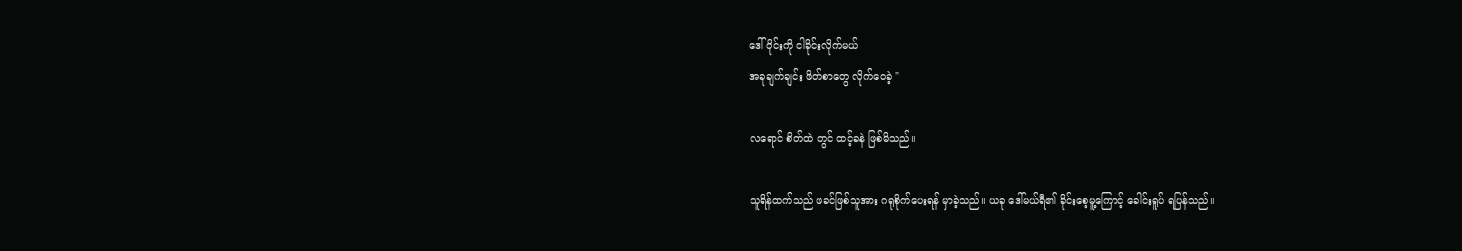ဒေါ်ဝိုင်းကို ငါခိုင်းလိုက်မယ်
အခုချက်ချင်း ဖိတ်စာတွေ လိုက်ဝေခဲ့ "

လရောင် စိတ်ထဲ တွင် ထင့်ခနဲ ဖြစ်မိသည်။

သူရိန်ထက်သည် ဖခင်ဖြစ်သူအား ဂရုစိုက်ပေးရန် မှာခဲ့သည်။ ယခု ဒေါ်မယ်ရီ၏ ခိုင်းစေ့မူ့ကြောင့် ခေါင်းရူပ် ရပြန်သည်။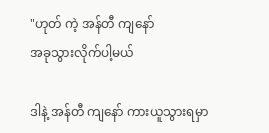"ဟုတ် ကဲ့ အန်တီ ကျနော်
အခုသွားလိုက်ပါ့မယ်

ဒါနဲ့ အန်တီ ကျနော် ကားယူသွားရမှာ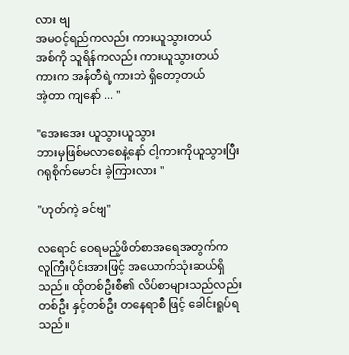လား ဗျ
အမဝင့်ရည်ကလည်း ကားယူသွားတယ်
အစ်ကို သူရိန်ကလည်း ကားယူသွားတယ်
ကားက အန်တီရဲ့ကားဘဲ ရှိတော့တယ်
အဲ့တာ ကျနော် ... "

"အေးအေး ယူသွားယူသွား
ဘားမှဖြစ်မလာစေနဲ့နော် ငါ့ကားကိုယူသွားပြီး ဂရုစိုက်မောင်း ခဲ့ကြားလား "

"ဟုတ်ကဲ့ ခင်ဗျ"

လရောင် ဝေရမည့်ဖိတ်စာအရေအတွက်က လူကြီးပိုင်းအားဖြင့် အယောက်သုံးဆယ်ရှိသည်။ ထိုတစ်ဦးစီ၏ လိပ်စာများသည်လည်း တစ်ဦး နှင့်တစ်ဦး တနေရာစီ ဖြင့် ခေါင်းရူပ်ရသည်။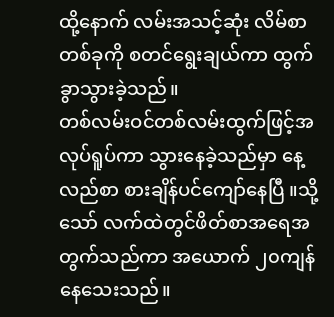ထို့‌နောက် လမ်းအသင့်ဆုံး လိမ်စာတစ်ခုကို စတင်ရွေးချယ်ကာ ထွက်ခွာသွားခဲ့သည်။
တစ်လမ်းဝင်တစ်လမ်းထွက်ဖြင့်အလုပ်ရူပ်ကာ သွားနေခဲ့သည်မှာ နေ့လည်စာ စားချိန်ပင်ကျော်နေပြီ ။သို့သော် လက်ထဲတွင်ဖိတ်စာအရေအတွက်သည်ကာ အယောက် ၂၀ကျန်နေသေးသည်။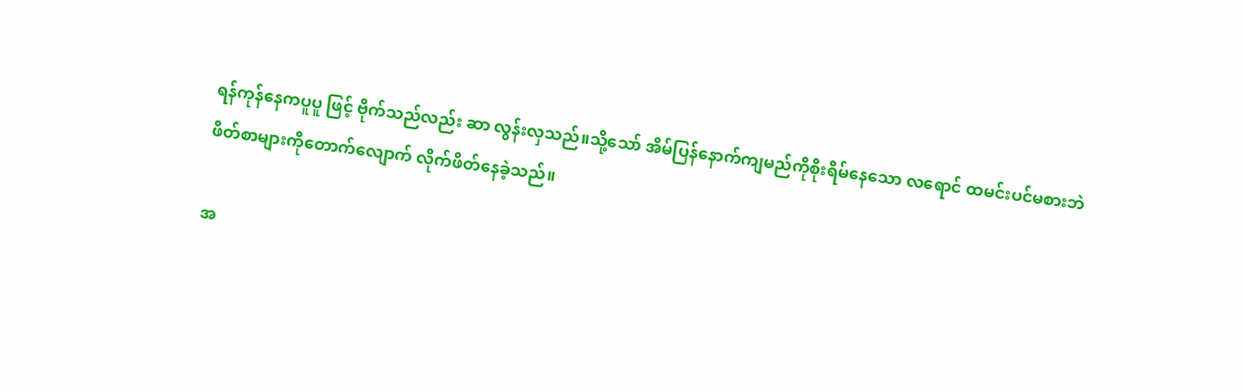ရန်ကုန်နေကပူပူ ဖြင့် ဗိုက်သည်လည်း ဆာ လွန်းလှသည်။သို့သော် အိမ်ပြန်နောက်ကျမည်ကိုစိုးရိမ်နေသော လရောင် ထမင်းပင်မစားဘဲ ဖိတ်စာများကိုတောက်လျောက် လိုက်ဖိတ်နေခဲ့သည်။

အ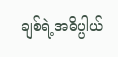ချစ်ရဲ့အဓိပ္ပါယ်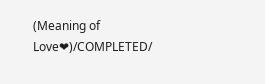(Meaning of Love❤)/COMPLETED/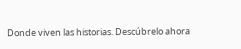Donde viven las historias. Descúbrelo ahora